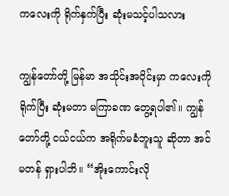ကလေးကို ရိုက်နှက်ပြီး ဆုံးမသင့်ပါသလား

ကျွန်တော်တို့ မြန်မာ အသိုင်းအဝိုင်းမှာ ကလေးကို ရိုက်ပြီး ဆုံးမတာ မကြာခဏ တွေ့ရပါ၏။ ကျွန်တော်တို့ ငယ်ငယ်က အရိုက်မခံဘူးသူ ဆိုတာ အင်မတန် ရှားပါဘိ။ “အိုးကောင်းလို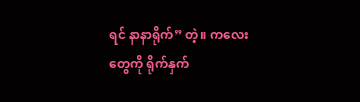ရင် နာနာရိုက်” တဲ့။ ကလေးတွေကို ရိုက်နှက်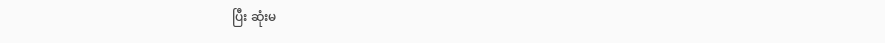ပြီး ဆုံးမ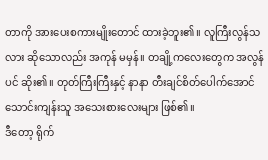တာကို အားပေးစကားမျိုးတောင် ထားခဲ့ဘူး၏။ လူကြီးလွန်သလား ဆိုသောလည်း အကုန် မမှန်။ တချို့ကလေးတွေက အလွန်ပင် ဆိုး၏။ တုတ်ကြီးကြီးနှင့် နာနာ တီးချင်စိတ်ပေါက်အောင် သောင်းကျန်းသူ အသေးစားလေးများ ဖြစ်၏။
ဒီတော့ ရိုက်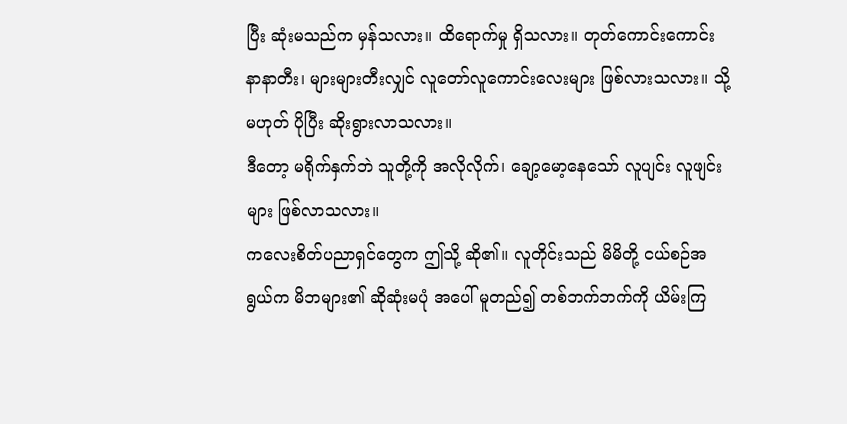ပြီး ဆုံးမသည်က မှန်သလား။ ထိရောက်မှု ရှိသလား။ တုတ်ကောင်းကောင်း နာနာတီး၊ များများတီးလျှင် လူတော်လူကောင်းလေးများ ဖြစ်လားသလား။ သို့မဟုတ် ပိုပြီး ဆိုးရွားလာသလား။
ဒီတော့ မရိုက်နှက်ဘဲ သူတို့ကို အလိုလိုက်၊ ချော့မော့နေသော် လူပျင်း လူဖျင်းများ ဖြစ်လာသလား။
ကလေးစိတ်ပညာရှင်တွေက ဤသို့ ဆို၏။ လူတိုင်းသည် မိမိတို့ ငယ်စဉ်အရွယ်က မိဘများ၏ ဆိုဆုံးမပုံ အပေါ် မူတည်၍ တစ်ဘက်ဘက်ကို ယိမ်းကြ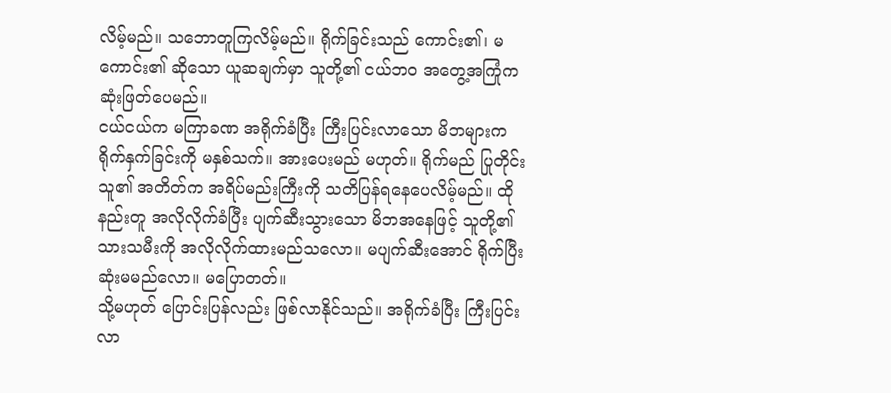လိမ့်မည်။ သဘောတူကြလိမ့်မည်။ ရိုက်ခြင်းသည် ကောင်း၏၊ မကောင်း၏ ဆိုသော ယူဆချက်မှာ သူတို့၏ ငယ်ဘဝ အတွေ့အကြုံက ဆုံးဖြတ်ပေမည်။
ငယ်ငယ်က မကြာခဏ အရိုက်ခံပြီး ကြီးပြင်းလာသော မိဘများက ရိုက်နှက်ခြင်းကို မနှစ်သက်။ အားပေးမည် မဟုတ်။ ရိုက်မည် ပြုတိုင်း သူ၏ အတိတ်က အရိပ်မည်းကြီးကို သတိပြန်ရနေပေလိမ့်မည်။ ထိုနည်းတူ အလိုလိုက်ခံပြီး ပျက်ဆီးသွားသော မိဘအနေဖြင့် သူတို့၏ သားသမီးကို အလိုလိုက်ထားမည်သလော။ မပျက်ဆီးအောင် ရိုက်ပြီး ဆုံးမမည်လော။ မပြောတတ်။
သို့မဟုတ် ပြောင်းပြန်လည်း ဖြစ်လာနိုင်သည်။ အရိုက်ခံပြီး ကြီးပြင်းလာ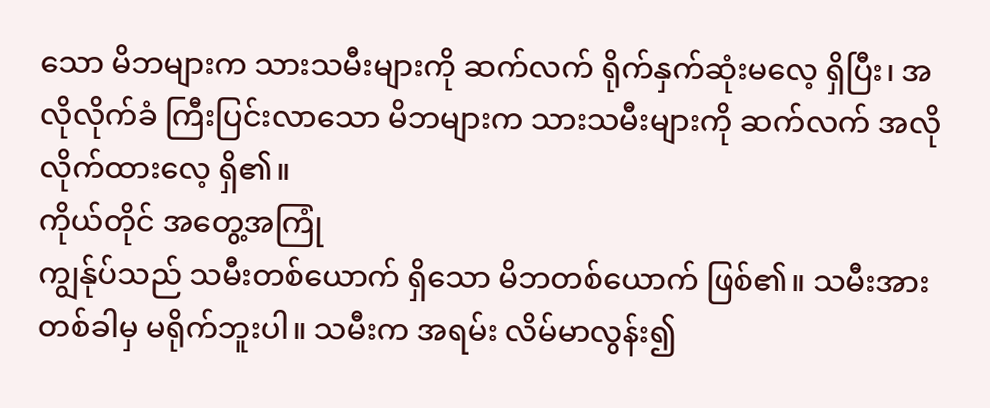သော မိဘများက သားသမီးများကို ဆက်လက် ရိုက်နှက်ဆုံးမလေ့ ရှိပြီး၊ အလိုလိုက်ခံ ကြီးပြင်းလာသော မိဘများက သားသမီးများကို ဆက်လက် အလိုလိုက်ထားလေ့ ရှိ၏။
ကိုယ်တိုင် အတွေ့အကြုံ
ကျွန်ုပ်သည် သမီးတစ်ယောက် ရှိသော မိဘတစ်ယောက် ဖြစ်၏။ သမီးအား တစ်ခါမှ မရိုက်ဘူးပါ။ သမီးက အရမ်း လိမ်မာလွန်း၍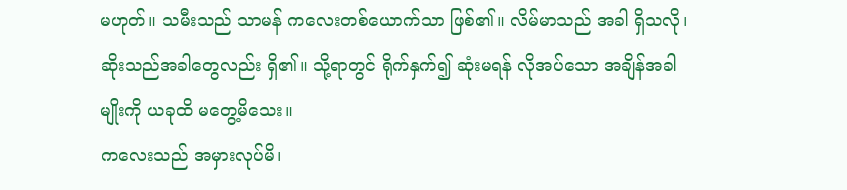မဟုတ်။ သမီးသည် သာမန် ကလေးတစ်ယောက်သာ ဖြစ်၏။ လိမ်မာသည် အခါ ရှိသလို၊ ဆိုးသည်အခါတွေလည်း ရှိ၏။ သို့ရာတွင် ရိုက်နှက်၍ ဆုံးမရန် လိုအပ်သော အချိန်အခါမျိုးကို ယခုထိ မတွေ့မိသေး။
ကလေးသည် အမှားလုပ်မိ၊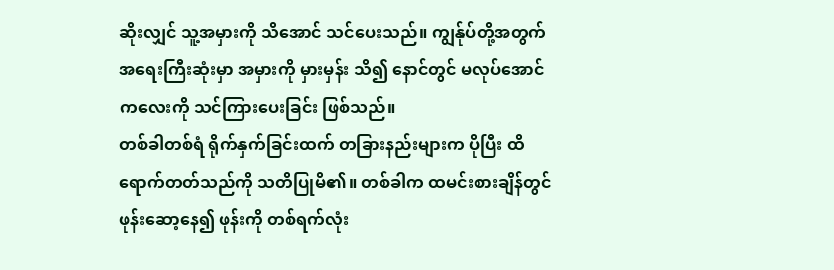ဆိုးလျှင် သူ့အမှားကို သိအောင် သင်ပေးသည်။ ကျွန်ုပ်တို့အတွက် အရေးကြီးဆုံးမှာ အမှားကို မှားမှန်း သိ၍ နောင်တွင် မလုပ်အောင် ကလေးကို သင်ကြားပေးခြင်း ဖြစ်သည်။
တစ်ခါတစ်ရံ ရိုက်နှက်ခြင်းထက် တခြားနည်းများက ပိုပြီး ထိရောက်တတ်သည်ကို သတိပြုမိ၏။ တစ်ခါက ထမင်းစားချိန်တွင် ဖုန်းဆော့နေ၍ ဖုန်းကို တစ်ရက်လုံး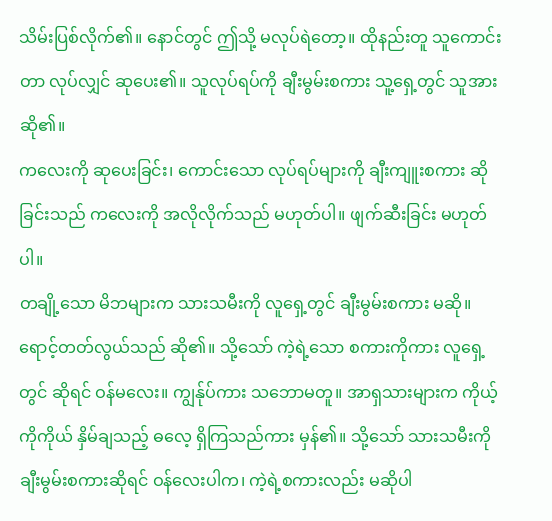သိမ်းပြစ်လိုက်၏။ နောင်တွင် ဤသို့ မလုပ်ရဲတော့။ ထိုနည်းတူ သူကောင်းတာ လုပ်လျှင် ဆုပေး၏။ သူလုပ်ရပ်ကို ချီးမွမ်းစကား သူ့ရှေ့တွင် သူအား ဆို၏။
ကလေးကို ဆုပေးခြင်း၊ ကောင်းသော လုပ်ရပ်များကို ချီးကျူးစကား ဆိုခြင်းသည် ကလေးကို အလိုလိုက်သည် မဟုတ်ပါ။ ဖျက်ဆီးခြင်း မဟုတ်ပါ။
တချို့သော မိဘများက သားသမီးကို လူရှေ့တွင် ချီးမွမ်းစကား မဆို။ ရောင့်တတ်လွယ်သည် ဆို၏။ သို့သော် ကဲ့ရဲ့သော စကားကိုကား လူရှေ့တွင် ဆိုရင် ဝန်မလေး။ ကျွန်ုပ်ကား သဘောမတူ။ အာရှသားများက ကိုယ့်ကိုကိုယ် နှိမ်ချသည့် ဓလေ့ ရှိကြသည်ကား မှန်၏။ သို့သော် သားသမီးကို ချီးမွမ်းစကားဆိုရင် ဝန်လေးပါက၊ ကဲ့ရဲ့စကားလည်း မဆိုပါ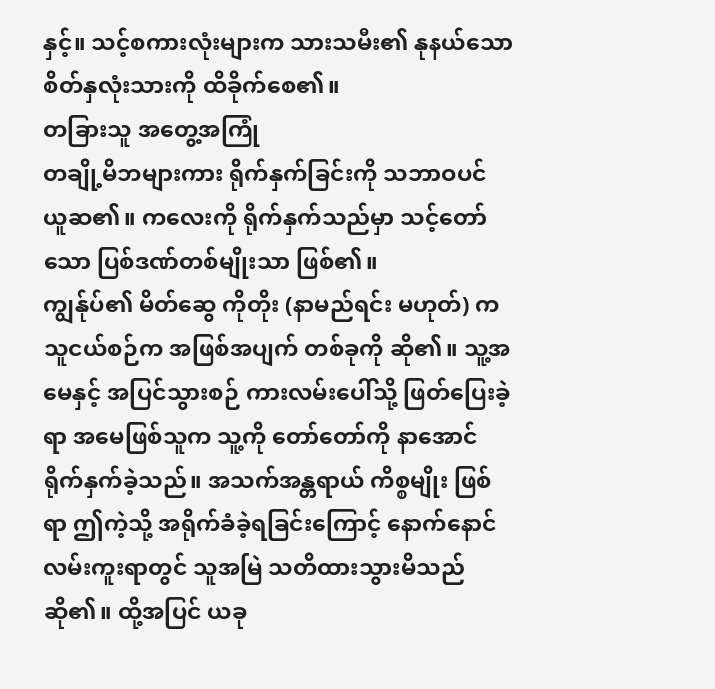နှင့်။ သင့်စကားလုံးများက သားသမီး၏ နုနယ်သော စိတ်နှလုံးသားကို ထိခိုက်စေ၏။
တခြားသူ အတွေ့အကြုံ
တချို့မိဘများကား ရိုက်နှက်ခြင်းကို သဘာဝပင် ယူဆ၏။ ကလေးကို ရိုက်နှက်သည်မှာ သင့်တော်သော ပြစ်ဒဏ်တစ်မျိုးသာ ဖြစ်၏။
ကျွန်ုပ်၏ မိတ်ဆွေ ကိုတိုး (နာမည်ရင်း မဟုတ်) က သူငယ်စဉ်က အဖြစ်အပျက် တစ်ခုကို ဆို၏။ သူ့အမေနှင့် အပြင်သွားစဉ် ကားလမ်းပေါ်သို့ ဖြတ်ပြေးခဲ့ရာ အမေဖြစ်သူက သူ့ကို တော်တော်ကို နာအောင် ရိုက်နှက်ခဲ့သည်။ အသက်အန္တရာယ် ကိစ္စမျိုး ဖြစ်ရာ ဤကဲ့သို့ အရိုက်ခံခဲ့ရခြင်းကြောင့် နောက်နောင် လမ်းကူးရာတွင် သူအမြဲ သတိထားသွားမိသည် ဆို၏။ ထို့အပြင် ယခု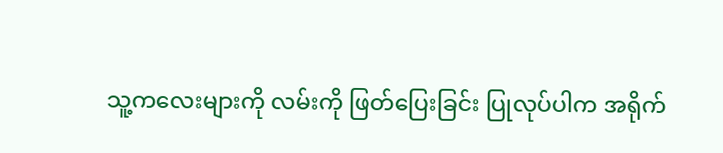သူ့ကလေးများကို လမ်းကို ဖြတ်ပြေးခြင်း ပြုလုပ်ပါက အရိုက်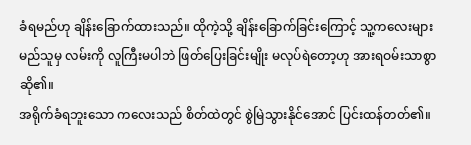ခံရမည်ဟု ချိန်းခြောက်ထားသည်။ ထိုကဲ့သို့ ချိန်းခြောက်ခြင်းကြောင့် သူ့ကလေးများ မည်သူမှ လမ်းကို လူကြီးမပါဘဲ ဖြတ်ပြေးခြင်းမျိုး မလုပ်ရဲတော့ဟု အားရဝမ်းသာစွာ ဆို၏။
အရိုက်ခံရဘူးသော ကလေးသည် စိတ်ထဲတွင် စွဲမြဲသွားနိုင်အောင် ပြင်းထန်တတ်၏။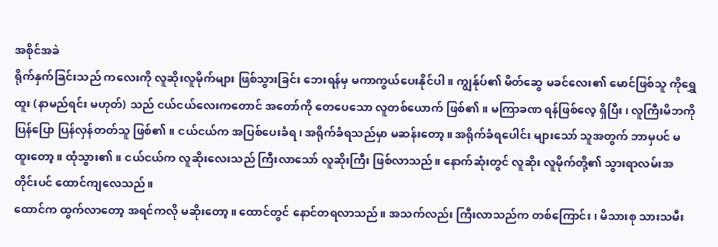အစိုင်အခဲ
ရိုက်နှက်ခြင်းသည် ကလေးကို လူဆိုးလူမိုက်များ ဖြစ်သွားခြင်း ဘေးရန်မှ မကာကွယ်ပေးနိုင်ပါ။ ကျွန်ုပ်၏ မိတ်ဆွေ မခင်လေး၏ မောင်ဖြစ်သူ ကိုရွှေထူး (နာမည်ရင်း မဟုတ်) သည် ငယ်ငယ်လေးကတောင် အတော်ကို တေပေသော လူတစ်ယောက် ဖြစ်၏။ မကြာခဏ ရန်ဖြစ်လေ့ ရှိပြီး၊ လူကြီးမိဘကို ပြန်ပြော ပြန်လှန်တတ်သူ ဖြစ်၏။ ငယ်ငယ်က အပြစ်ပေးခံရ၊ အရိုက်ခံရသည်မှာ မဆန်းတော့။ အရိုက်ခံရပေါင်း များသော် သူအတွက် ဘာမှပင် မထူးတော့။ ထုံသွား၏။ ငယ်ငယ်က လူဆိုးလေးသည် ကြီးလာသော် လူဆိုးကြီး ဖြစ်လာသည်။ နောက်ဆုံးတွင် လူဆိုး လူမိုက်တို့၏ သွားရာလမ်းအတိုင်းပင် ထောင်ကျလေသည်။
ထောင်က ထွက်လာတော့ အရင်ကလို မဆိုးတော့။ ထောင်တွင် နောင်တရလာသည်။ အသက်လည်း ကြီးလာသည်က တစ်ကြောင်း၊ မိသားစု သားသမီး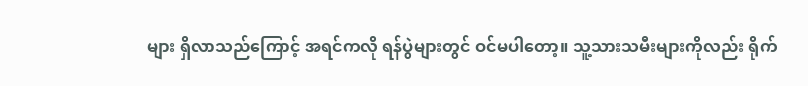များ ရှိလာသည်ကြောင့် အရင်ကလို ရန်ပွဲများတွင် ဝင်မပါတော့။ သူ့သားသမီးများကိုလည်း ရိုက်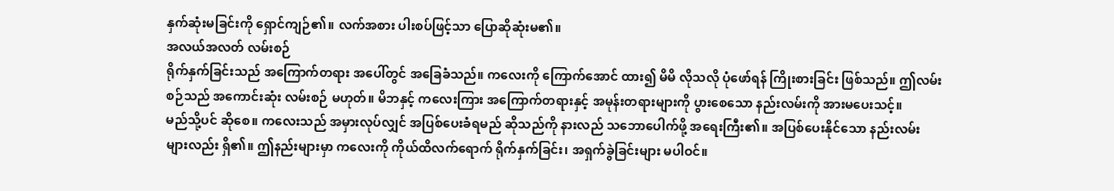နှက်ဆုံးမခြင်းကို ရှောင်ကျဉ်၏။ လက်အစား ပါးစပ်ဖြင့်သာ ပြောဆိုဆုံးမ၏။
အလယ်အလတ် လမ်းစဉ်
ရိုက်နှက်ခြင်းသည် အကြောက်တရား အပေါ်တွင် အခြေခံသည်။ ကလေးကို ကြောက်အောင် ထား၍ မိမိ လိုသလို ပုံဖော်ရန် ကြိုးစားခြင်း ဖြစ်သည်။ ဤလမ်းစဉ်သည် အကောင်းဆုံး လမ်းစဉ် မဟုတ်။ မိဘနှင့် ကလေးကြား အကြောက်တရားနှင့် အမုန်းတရားများကို ပွားစေသော နည်းလမ်းကို အားမပေးသင့်။
မည်သို့ပင် ဆိုစေ။ ကလေးသည် အမှားလုပ်လျှင် အပြစ်ပေးခံရမည် ဆိုသည်ကို နားလည် သဘောပေါက်ဖို့ အရေးကြီး၏။ အပြစ်ပေးနိုင်သော နည်းလမ်းများလည်း ရှိ၏။ ဤနည်းများမှာ ကလေးကို ကိုယ်ထိလက်ရောက် ရိုက်နှက်ခြင်း၊ အရှက်ခွဲခြင်းများ မပါဝင်။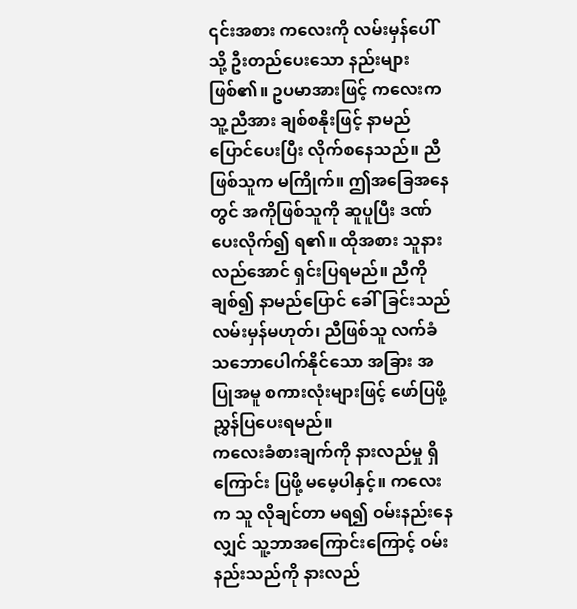၎င်းအစား ကလေးကို လမ်းမှန်ပေါ်သို့ ဦးတည်ပေးသော နည်းများ ဖြစ်၏။ ဥပမာအားဖြင့် ကလေးက သူ့ညီအား ချစ်စနိုးဖြင့် နာမည်ပြောင်ပေးပြီး လိုက်စနေသည်။ ညီဖြစ်သူက မကြိုက်။ ဤအခြေအနေတွင် အကိုဖြစ်သူကို ဆူပူပြီး ဒဏ်ပေးလိုက်၍ ရ၏။ ထိုအစား သူနားလည်အောင် ရှင်းပြရမည်။ ညီကို ချစ်၍ နာမည်ပြောင် ခေါ်ခြင်းသည် လမ်းမှန်မဟုတ်၊ ညီဖြစ်သူ လက်ခံ သဘောပေါက်နိုင်သော အခြား အပြုအမူ စကားလုံးများဖြင့် ဖော်ပြဖို့ ညွှန်ပြပေးရမည်။
ကလေးခံစားချက်ကို နားလည်မှု ရှိကြောင်း ပြဖို့ မမေ့ပါနှင့်။ ကလေးက သူ လိုချင်တာ မရ၍ ဝမ်းနည်းနေလျှင် သူ့ဘာအကြောင်းကြောင့် ဝမ်းနည်းသည်ကို နားလည်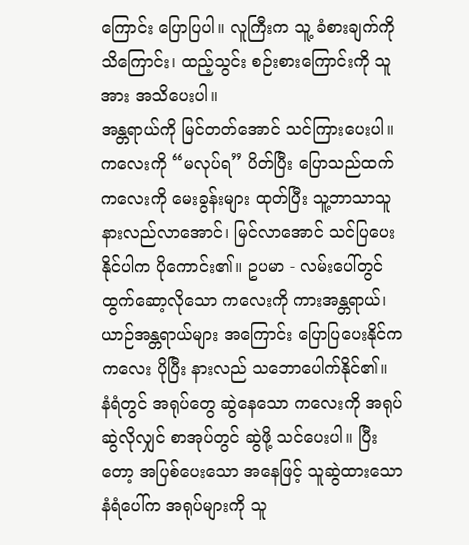ကြောင်း ပြောပြပါ။ လူကြီးက သူ့ ခံစားချက်ကို သိကြောင်း၊ ထည့်သွင်း စဉ်းစားကြောင်းကို သူအား အသိပေးပါ။
အန္တရာယ်ကို မြင်တတ်အောင် သင်ကြားပေးပါ။ ကလေးကို “မလုပ်ရ” ပိတ်ပြီး ပြောသည်ထက် ကလေးကို မေးခွန်းများ ထုတ်ပြီး သူ့ဘာသာသူ နားလည်လာအောင်၊ မြင်လာအောင် သင်ပြပေးနိုင်ပါက ပိုကောင်း၏။ ဥပမာ - လမ်းပေါ်တွင် ထွက်ဆော့လိုသော ကလေးကို ကားအန္တရာယ်၊ ယာဉ်အန္တရာယ်များ အကြောင်း ပြောပြပေးနိုင်က ကလေး ပိုပြီး နားလည် သဘောပေါက်နိုင်၏။
နံရံတွင် အရုပ်တွေ ဆွဲနေသော ကလေးကို အရုပ်ဆွဲလိုလျှင် စာအုပ်တွင် ဆွဲဖို့ သင်ပေးပါ။ ပြီးတော့ အပြစ်ပေးသော အနေဖြင့် သူဆွဲထားသော နံရံပေါ်က အရုပ်များကို သူ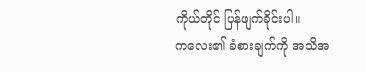ကိုယ်တိုင် ပြန်ဖျက်ခိုင်းပါ။
ကလေး၏ ခံစားချက်ကို အသိအ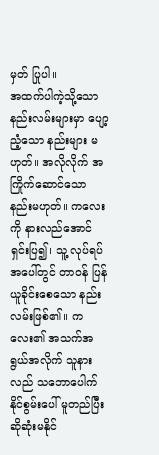မှတ် ပြုပါ။
အထက်ပါကဲ့သို့သော နည်းလမ်းများမှာ ပျော့ညံ့သော နည်းများ မဟုတ်။ အလိုလိုက် အကြိုက်ဆောင်သော နည်းမဟုတ်။ ကလေးကို နားလည်အောင် ရှင်းပြ၍၊ သူ့ လုပ်ရပ်အပေါ်တွင် တာဝန် ပြန်ယူခိုင်းစေသော နည်းလမ်းဖြစ်၏။ ကလေး၏ အသက်အရွယ်အလိုက် သူနားလည် သဘောပေါက်နိုင်စွမ်းပေါ် မူတည်ပြီး ဆိုဆုံးမနိုင်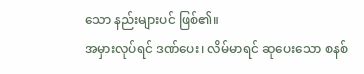သော နည်းများပင် ဖြစ်၏။
အမှားလုပ်ရင် ဒဏ်ပေး၊ လိမ်မာရင် ဆုပေးသော စနစ်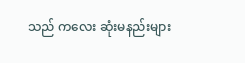သည် ကလေး ဆုံးမနည်းများ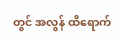တွင် အလွန် ထိရောက်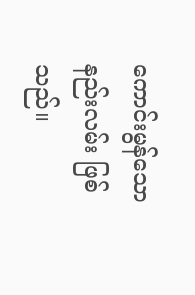ကောင်းမွန်သော နည်းလမ်း ဖြစ်သည်။